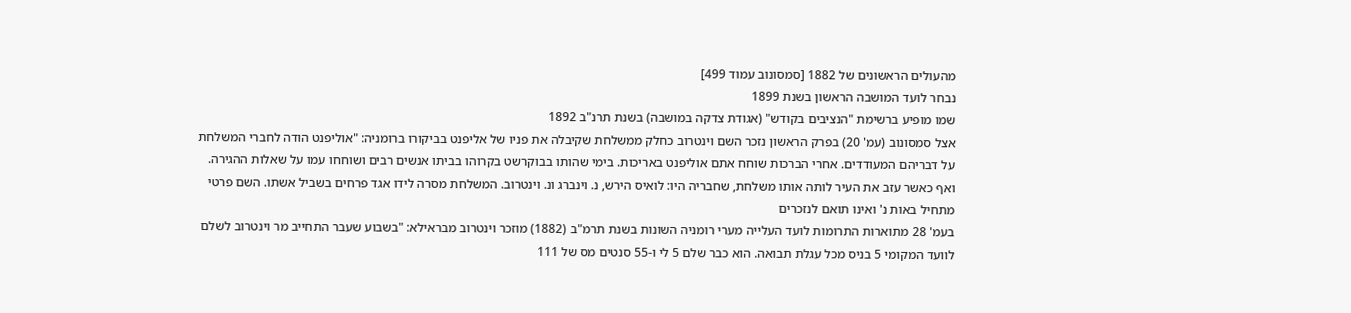מהעולים הראשונים של 1882 [סמסונוב עמוד 499]
נבחר לועד המושבה הראשון בשנת 1899
שמו מופיע ברשימת "הנציבים בקודש" (אגודת צדקה במושבה) בשנת תרנ"ב 1892
אצל סמסונוב (עמ' 20) בפרק הראשון נזכר השם וינטרוב כחלק ממשלחת שקיבלה את פניו של אליפנט בביקורו ברומניה: "אוליפנט הודה לחברי המשלחת על דבריהם המעודדים. אחרי הברכות שוחח אתם אוליפנט באריכות. בימי שהותו בבוקרשט בקרוהו בביתו אנשים רבים ושוחחו עמו על שאלות ההגירה. ואף כאשר עזב את העיר לותה אותו משלחת, שחבריה היו: לואיס הירש, נ. וינברג ונ. וינטרוב. המשלחת מסרה לידו אגד פרחים בשביל אשתו. השם פרטי מתחיל באות נ' ואינו תואם לנזכרים
בעמ' 28 מתוארות התרומות לועד העלייה מערי רומניה השונות בשנת תרמ"ב (1882) מוזכר וינטרוב מבראילא: "בשבוע שעבר התחייב מר וינטרוב לשלם לוועד המקומי 5 בניס מכל עגלת תבואה. הוא כבר שלם 5 לי ו-55 סנטים מס של 111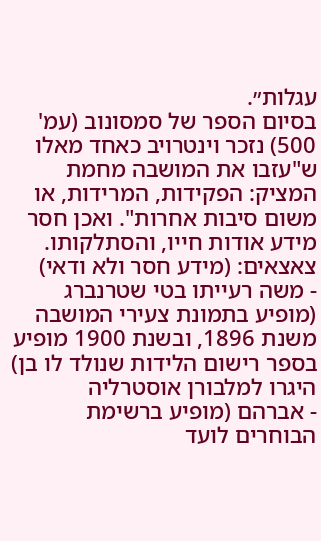עגלות״.
בסיום הספר של סמסונוב (עמ' 500) נזכר וינטרויב כאחד מאלו ש"עזבו את המושבה מחמת המציק: הפקידות, המרידות, או משום סיבות אחרות". ואכן חסר מידע אודות חייו, והסתלקותו.
צאצאים: (מידע חסר ולא ודאי)
- משה רעייתו בטי שטרנברג (מופיע בתמונת צעירי המושבה משנת 1896, ובשנת 1900 מופיע בספר רישום הלידות שנולד לו בן) היגרו למלבורן אוסטרליה
- אברהם (מופיע ברשימת הבוחרים לועד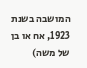המושבה בשנת 1923, אח או בן של משה)